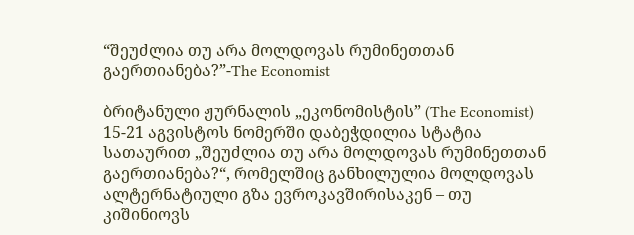“შეუძლია თუ არა მოლდოვას რუმინეთთან გაერთიანება?”-The Economist

ბრიტანული ჟურნალის „ეკონომისტის” (The Economist) 15-21 აგვისტოს ნომერში დაბეჭდილია სტატია სათაურით „შეუძლია თუ არა მოლდოვას რუმინეთთან გაერთიანება?“, რომელშიც განხილულია მოლდოვას ალტერნატიული გზა ევროკავშირისაკენ – თუ კიშინიოვს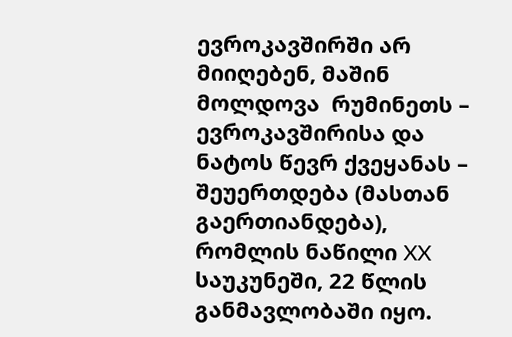ევროკავშირში არ მიიღებენ, მაშინ მოლდოვა  რუმინეთს – ევროკავშირისა და ნატოს წევრ ქვეყანას – შეუერთდება (მასთან გაერთიანდება), რომლის ნაწილი XX საუკუნეში, 22 წლის განმავლობაში იყო.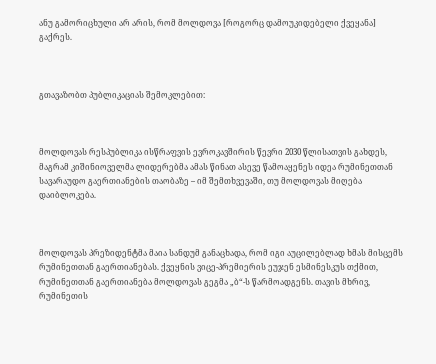ანუ გამორიცხული არ არის, რომ მოლდოვა [როგორც დამოუკიდებელი ქვეყანა]  გაქრეს.



გთავაზობთ პუბლიკაციას შემოკლებით:



მოლდოვას რესპუბლიკა ისწრაფვის ევროკავშირის წევრი 2030 წლისათვის გახდეს, მაგრამ კიშინიოველმა ლიდერებმა ამას წინათ ასევე წამოაყენეს იდეა რუმინეთთან სავარაუდო გაერთიანების თაობაზე – იმ შემთხვევაში, თუ მოლდოვას მიღება დაიბლოკება.



მოლდოვას პრეზიდენტმა მაია სანდუმ განაცხადა, რომ იგი აუცილებლად ხმას მისცემს რუმინეთთან გაერთიანებას. ქვეყნის ვიცე-პრემიერის ეუჯენ ესმინესკუს თქმით, რუმინეთთან გაერთიანება მოლდოვას გეგმა „ბ“-ს წარმოადგენს. თავის მხრივ, რუმინეთის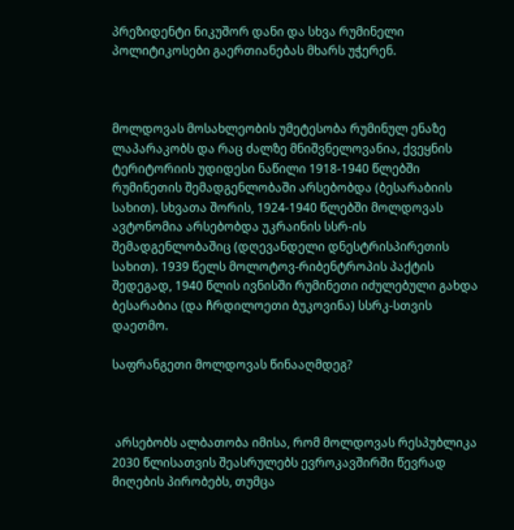პრეზიდენტი ნიკუშორ დანი და სხვა რუმინელი პოლიტიკოსები გაერთიანებას მხარს უჭერენ.



მოლდოვას მოსახლეობის უმეტესობა რუმინულ ენაზე ლაპარაკობს და რაც ძალზე მნიშვნელოვანია, ქვეყნის ტერიტორიის უდიდესი ნაწილი 1918-1940 წლებში რუმინეთის შემადგენლობაში არსებობდა (ბესარაბიის სახით). სხვათა შორის, 1924-1940 წლებში მოლდოვას ავტონომია არსებობდა უკრაინის სსრ-ის შემადგენლობაშიც (დღევანდელი დნესტრისპირეთის სახით). 1939 წელს მოლოტოვ-რიბენტროპის პაქტის შედეგად, 1940 წლის ივნისში რუმინეთი იძულებული გახდა ბესარაბია (და ჩრდილოეთი ბუკოვინა) სსრკ-სთვის დაეთმო.

საფრანგეთი მოლდოვას წინააღმდეგ?



 არსებობს ალბათობა იმისა, რომ მოლდოვას რესპუბლიკა 2030 წლისათვის შეასრულებს ევროკავშირში წევრად მიღების პირობებს, თუმცა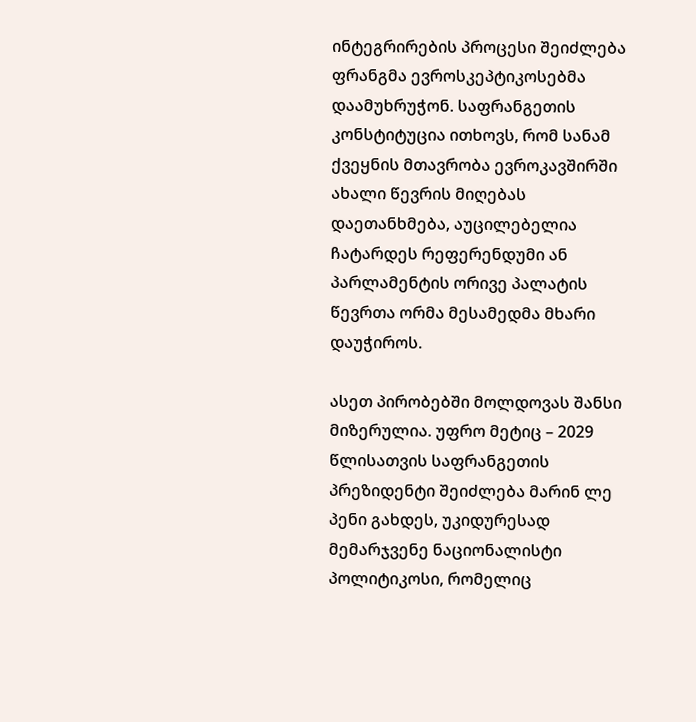ინტეგრირების პროცესი შეიძლება ფრანგმა ევროსკეპტიკოსებმა დაამუხრუჭონ. საფრანგეთის კონსტიტუცია ითხოვს, რომ სანამ ქვეყნის მთავრობა ევროკავშირში ახალი წევრის მიღებას დაეთანხმება, აუცილებელია ჩატარდეს რეფერენდუმი ან პარლამენტის ორივე პალატის წევრთა ორმა მესამედმა მხარი დაუჭიროს.

ასეთ პირობებში მოლდოვას შანსი მიზერულია. უფრო მეტიც – 2029 წლისათვის საფრანგეთის პრეზიდენტი შეიძლება მარინ ლე პენი გახდეს, უკიდურესად მემარჯვენე ნაციონალისტი პოლიტიკოსი, რომელიც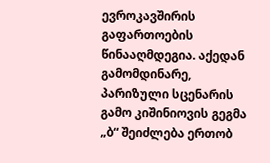ევროკავშირის გაფართოების წინააღმდეგია. აქედან გამომდინარე, პარიზული სცენარის გამო კიშინიოვის გეგმა „ბ“ შეიძლება ერთობ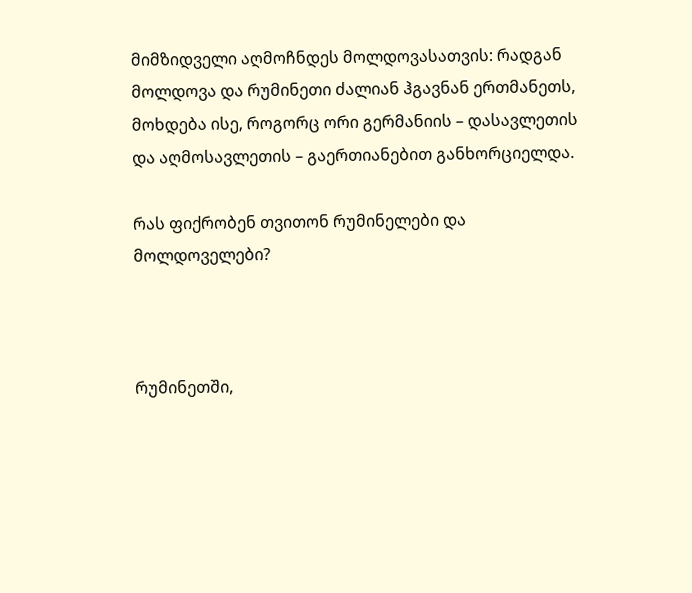მიმზიდველი აღმოჩნდეს მოლდოვასათვის: რადგან  მოლდოვა და რუმინეთი ძალიან ჰგავნან ერთმანეთს, მოხდება ისე, როგორც ორი გერმანიის – დასავლეთის და აღმოსავლეთის – გაერთიანებით განხორციელდა.

რას ფიქრობენ თვითონ რუმინელები და მოლდოველები?



რუმინეთში,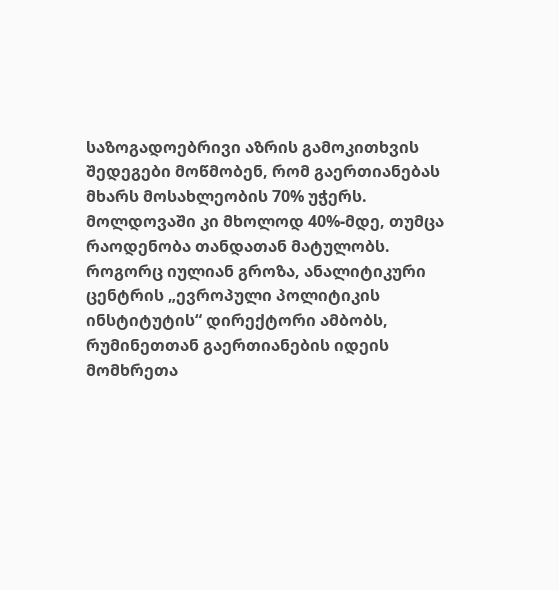საზოგადოებრივი აზრის გამოკითხვის შედეგები მოწმობენ, რომ გაერთიანებას მხარს მოსახლეობის 70% უჭერს. მოლდოვაში კი მხოლოდ 40%-მდე, თუმცა რაოდენობა თანდათან მატულობს. როგორც იულიან გროზა, ანალიტიკური ცენტრის „ევროპული პოლიტიკის ინსტიტუტის“ დირექტორი ამბობს, რუმინეთთან გაერთიანების იდეის მომხრეთა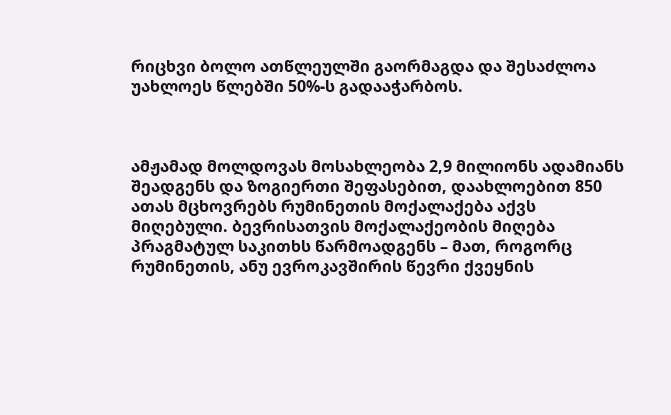რიცხვი ბოლო ათწლეულში გაორმაგდა და შესაძლოა უახლოეს წლებში 50%-ს გადააჭარბოს.



ამჟამად მოლდოვას მოსახლეობა 2,9 მილიონს ადამიანს შეადგენს და ზოგიერთი შეფასებით, დაახლოებით 850 ათას მცხოვრებს რუმინეთის მოქალაქება აქვს მიღებული. ბევრისათვის მოქალაქეობის მიღება პრაგმატულ საკითხს წარმოადგენს – მათ, როგორც რუმინეთის, ანუ ევროკავშირის წევრი ქვეყნის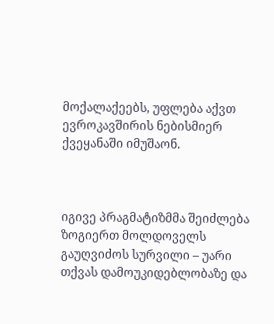მოქალაქეებს, უფლება აქვთ ევროკავშირის ნებისმიერ ქვეყანაში იმუშაონ.



იგივე პრაგმატიზმმა შეიძლება ზოგიერთ მოლდოველს გაუღვიძოს სურვილი – უარი თქვას დამოუკიდებლობაზე და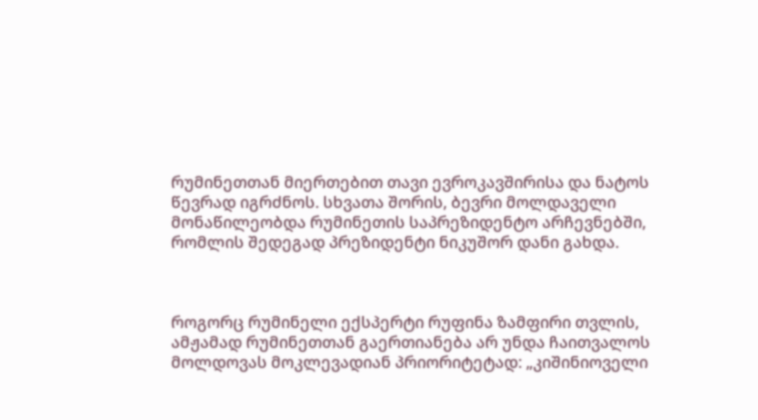რუმინეთთან მიერთებით თავი ევროკავშირისა და ნატოს წევრად იგრძნოს. სხვათა შორის, ბევრი მოლდაველი მონაწილეობდა რუმინეთის საპრეზიდენტო არჩევნებში, რომლის შედეგად პრეზიდენტი ნიკუშორ დანი გახდა.



როგორც რუმინელი ექსპერტი რუფინა ზამფირი თვლის, ამჟამად რუმინეთთან გაერთიანება არ უნდა ჩაითვალოს მოლდოვას მოკლევადიან პრიორიტეტად: „კიშინიოველი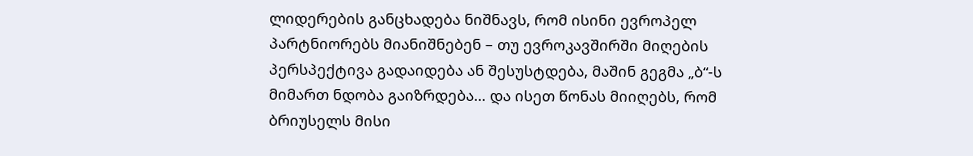ლიდერების განცხადება ნიშნავს, რომ ისინი ევროპელ პარტნიორებს მიანიშნებენ – თუ ევროკავშირში მიღების პერსპექტივა გადაიდება ან შესუსტდება, მაშინ გეგმა „ბ“-ს მიმართ ნდობა გაიზრდება… და ისეთ წონას მიიღებს, რომ ბრიუსელს მისი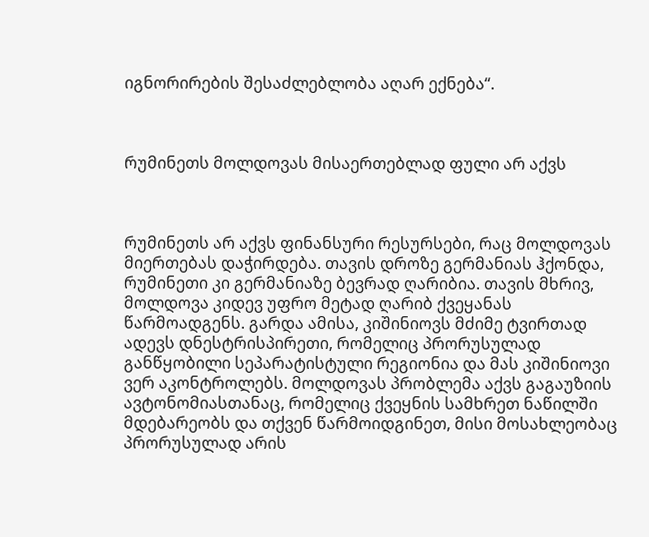იგნორირების შესაძლებლობა აღარ ექნება“.



რუმინეთს მოლდოვას მისაერთებლად ფული არ აქვს



რუმინეთს არ აქვს ფინანსური რესურსები, რაც მოლდოვას მიერთებას დაჭირდება. თავის დროზე გერმანიას ჰქონდა, რუმინეთი კი გერმანიაზე ბევრად ღარიბია. თავის მხრივ, მოლდოვა კიდევ უფრო მეტად ღარიბ ქვეყანას წარმოადგენს. გარდა ამისა, კიშინიოვს მძიმე ტვირთად ადევს დნესტრისპირეთი, რომელიც პრორუსულად განწყობილი სეპარატისტული რეგიონია და მას კიშინიოვი ვერ აკონტროლებს. მოლდოვას პრობლემა აქვს გაგაუზიის ავტონომიასთანაც, რომელიც ქვეყნის სამხრეთ ნაწილში მდებარეობს და თქვენ წარმოიდგინეთ, მისი მოსახლეობაც პრორუსულად არის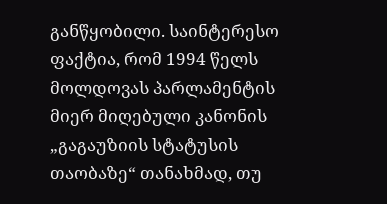განწყობილი. საინტერესო ფაქტია, რომ 1994 წელს მოლდოვას პარლამენტის მიერ მიღებული კანონის „გაგაუზიის სტატუსის თაობაზე“ თანახმად, თუ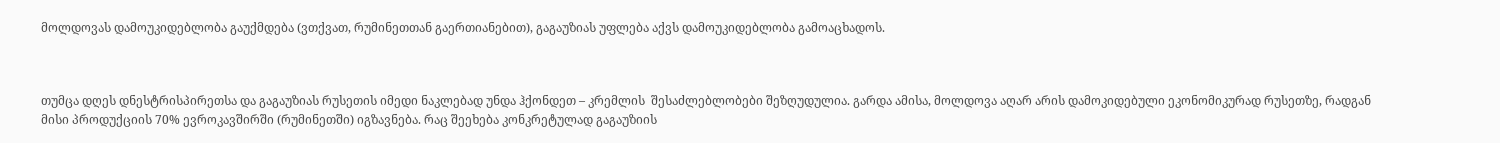მოლდოვას დამოუკიდებლობა გაუქმდება (ვთქვათ, რუმინეთთან გაერთიანებით), გაგაუზიას უფლება აქვს დამოუკიდებლობა გამოაცხადოს.



თუმცა დღეს დნესტრისპირეთსა და გაგაუზიას რუსეთის იმედი ნაკლებად უნდა ჰქონდეთ – კრემლის  შესაძლებლობები შეზღუდულია. გარდა ამისა, მოლდოვა აღარ არის დამოკიდებული ეკონომიკურად რუსეთზე, რადგან მისი პროდუქციის 70% ევროკავშირში (რუმინეთში) იგზავნება. რაც შეეხება კონკრეტულად გაგაუზიის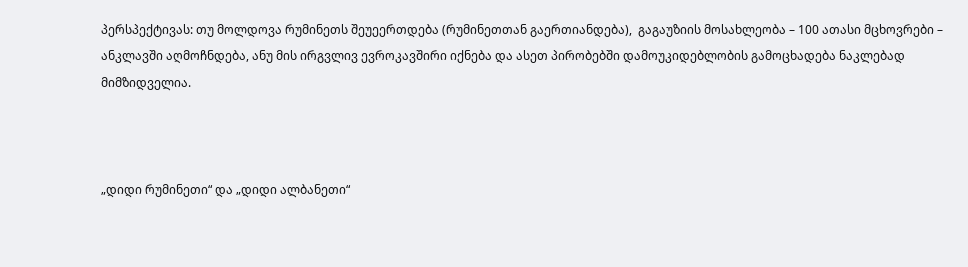პერსპექტივას: თუ მოლდოვა რუმინეთს შეუეერთდება (რუმინეთთან გაერთიანდება),  გაგაუზიის მოსახლეობა – 100 ათასი მცხოვრები – ანკლავში აღმოჩნდება, ანუ მის ირგვლივ ევროკავშირი იქნება და ასეთ პირობებში დამოუკიდებლობის გამოცხადება ნაკლებად მიმზიდველია.



„დიდი რუმინეთი“ და „დიდი ალბანეთი“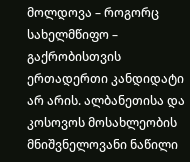მოლდოვა – როგორც სახელმწიფო – გაქრობისთვის ერთადერთი კანდიდატი არ არის. ალბანეთისა და კოსოვოს მოსახლეობის მნიშვნელოვანი ნაწილი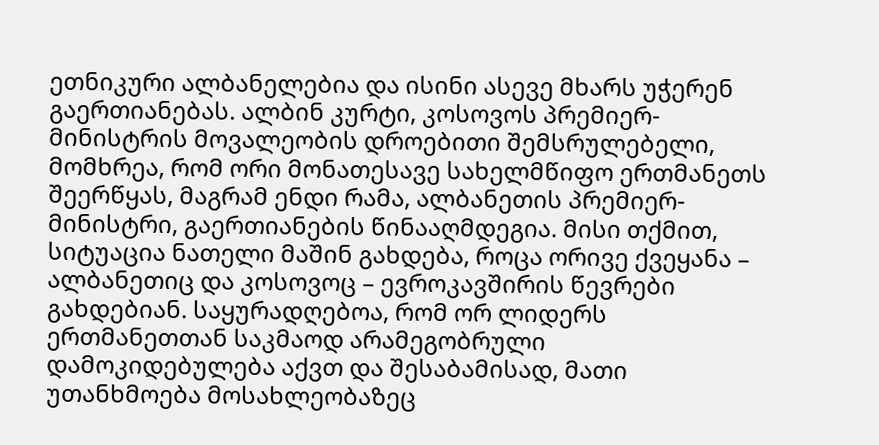ეთნიკური ალბანელებია და ისინი ასევე მხარს უჭერენ გაერთიანებას. ალბინ კურტი, კოსოვოს პრემიერ-მინისტრის მოვალეობის დროებითი შემსრულებელი, მომხრეა, რომ ორი მონათესავე სახელმწიფო ერთმანეთს შეერწყას, მაგრამ ენდი რამა, ალბანეთის პრემიერ-მინისტრი, გაერთიანების წინააღმდეგია. მისი თქმით, სიტუაცია ნათელი მაშინ გახდება, როცა ორივე ქვეყანა – ალბანეთიც და კოსოვოც – ევროკავშირის წევრები გახდებიან. საყურადღებოა, რომ ორ ლიდერს ერთმანეთთან საკმაოდ არამეგობრული დამოკიდებულება აქვთ და შესაბამისად, მათი უთანხმოება მოსახლეობაზეც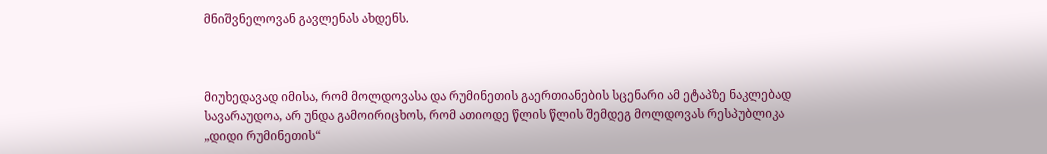მნიშვნელოვან გავლენას ახდენს.



მიუხედავად იმისა, რომ მოლდოვასა და რუმინეთის გაერთიანების სცენარი ამ ეტაპზე ნაკლებად სავარაუდოა, არ უნდა გამოირიცხოს, რომ ათიოდე წლის წლის შემდეგ მოლდოვას რესპუბლიკა „დიდი რუმინეთის“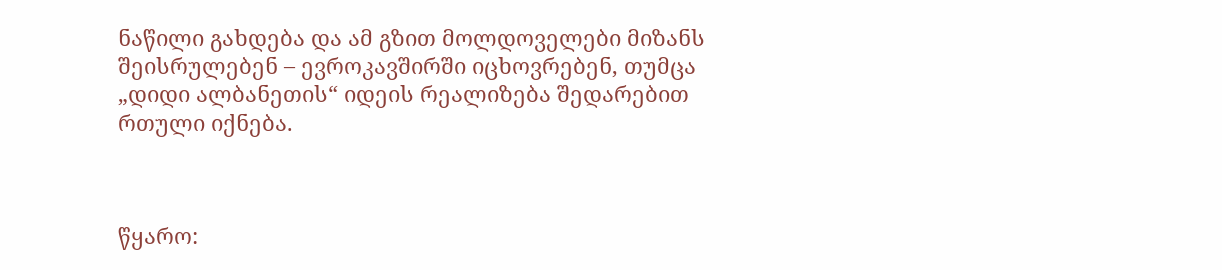ნაწილი გახდება და ამ გზით მოლდოველები მიზანს შეისრულებენ – ევროკავშირში იცხოვრებენ, თუმცა „დიდი ალბანეთის“ იდეის რეალიზება შედარებით რთული იქნება.



წყარო: